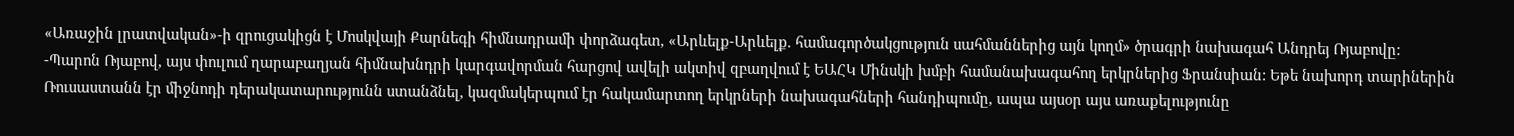«Առաջին լրատվական»-ի զրուցակիցն է Մոսկվայի Քարնեգի հիմնադրամի փորձագետ, «Արևելք-Արևելք. համագործակցություն սահմաններից այն կողմ» ծրագրի նախագահ Անդրեյ Ռյաբովը:
-Պարոն Ռյաբով, այս փուլում ղարաբաղյան հիմնախնդրի կարգավորման հարցով ավելի ակտիվ զբաղվում է ԵԱՀԿ Մինսկի խմբի համանախագահող երկրներից Ֆրանսիան: Եթե նախորդ տարիներին Ռուսաստանն էր միջնոդի դերակատարությունն ստանձնել, կազմակերպում էր հակամարտող երկրների նախագահների հանդիպումը, ապա այսօր այս առաքելությունը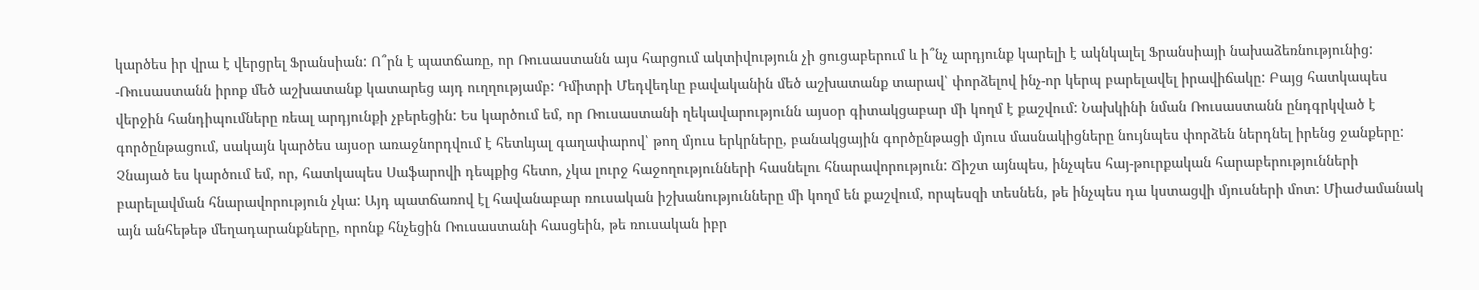կարծես իր վրա է վերցրել Ֆրանսիան: Ո՞րն է պատճառը, որ Ռուսաստանն այս հարցում ակտիվություն չի ցուցաբերում և ի՞նչ արդյունք կարելի է ակնկալել Ֆրանսիայի նախաձեռնությունից:
-Ռուսաստանն իրոք մեծ աշխատանք կատարեց այդ ուղղությամբ: Դմիտրի Մեդվեդևը բավականին մեծ աշխատանք տարավ՝ փորձելով ինչ-որ կերպ բարելավել իրավիճակը: Բայց հատկապես վերջին հանդիպումները ռեալ արդյունքի չբերեցին: Ես կարծում եմ, որ Ռուսաստանի ղեկավարությունն այսօր գիտակցաբար մի կողմ է քաշվում: Նախկինի նման Ռուսաստանն ընդգրկված է գործընթացում, սակայն կարծես այսօր առաջնորդվում է հետևյալ գաղափարով՝ թող մյուս երկրները, բանակցային գործընթացի մյուս մասնակիցները նույնպես փորձեն ներդնել իրենց ջանքերը: Չնայած ես կարծում եմ, որ, հատկապես Սաֆարովի դեպքից հետո, չկա լուրջ հաջողությունների հասնելու հնարավորություն: Ճիշտ այնպես, ինչպես հայ-թուրքական հարաբերությունների բարելավման հնարավորություն չկա: Այդ պատճառով էլ հավանաբար ռուսական իշխանությունները մի կողմ են քաշվում, որպեսզի տեսնեն, թե ինչպես դա կստացվի մյուսների մոտ: Միաժամանակ այն անհեթեթ մեղադարանքները, որոնք հնչեցին Ռուսաստանի հասցեին, թե ռուսական իբր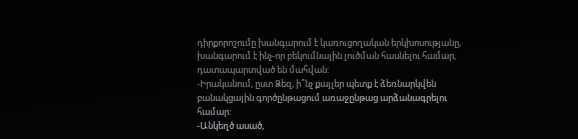դիրքորոշումը խանգարում է կառուցողական երկխոսությանը, խանգարում է ինչ-որ բեկումնային լուծման հասնելու համար, դատապարտված են մահվան:
-Իրականում, ըստ Ձեզ, ի՞նչ քայլեր պետք է ձեռնարկվեն բանակցային գործընթացում առաջընթաց արձանագրելու համար:
-Անկեղծ ասած,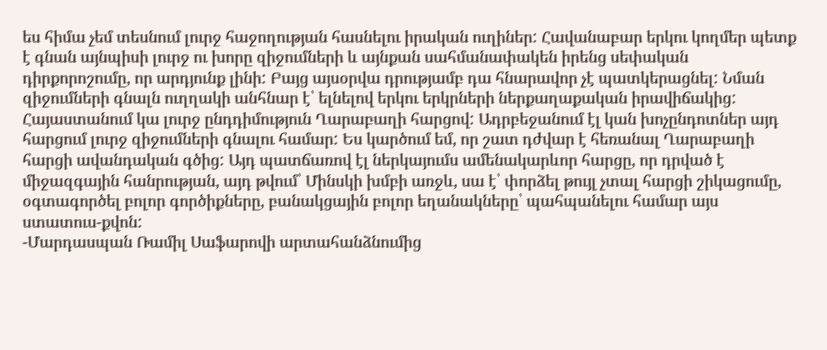ես հիմա չեմ տեսնում լուրջ հաջողության հասնելու իրական ուղիներ: Հավանաբար երկու կողմեր պետք է գնան այնպիսի լուրջ ու խորը զիջումների և այնքան սահմանափակեն իրենց սեփական դիրքորոշումը, որ արդյունք լինի: Բայց այսօրվա դրությամբ դա հնարավոր չէ պատկերացնել: Նման զիջումների գնալն ուղղակի անհնար է՝ ելնելով երկու երկրների ներքաղաքական իրավիճակից: Հայաստանում կա լուրջ ընդդիմություն Ղարաբաղի հարցով: Ադրբեջանում էլ կան խոչընդոտներ այդ հարցում լուրջ զիջումների գնալու համար: Ես կարծում եմ, որ շատ դժվար է հեռանալ Ղարաբաղի հարցի ավանդական գծից: Այդ պատճառով էլ ներկայումս ամենակարևոր հարցը, որ դրված է միջազգային հանրության, այդ թվում՝ Մինսկի խմբի առջև, սա է՝ փորձել թույլ չտալ հարցի շիկացումը, օգտագործել բոլոր գործիքները, բանակցային բոլոր եղանակները՝ պահպանելու համար այս ստատուս-քվոն:
-Մարդասպան Ռամիլ Սաֆարովի արտահանձնումից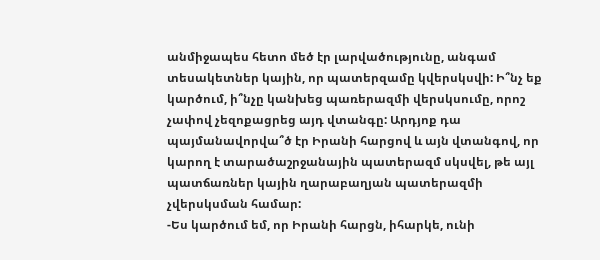անմիջապես հետո մեծ էր լարվածությունը, անգամ տեսակետներ կային, որ պատերզամը կվերսկսվի: Ի՞նչ եք կարծում, ի՞նչը կանխեց պառերազմի վերսկսումը, որոշ չափով չեզոքացրեց այդ վտանգը: Արդյոք դա պայմանավորվա՞ծ էր Իրանի հարցով և այն վտանգով, որ կարող է տարածաշրջանային պատերազմ սկսվել, թե այլ պատճառներ կային ղարաբաղյան պատերազմի չվերսկսման համար:
-Ես կարծում եմ, որ Իրանի հարցն, իհարկե, ունի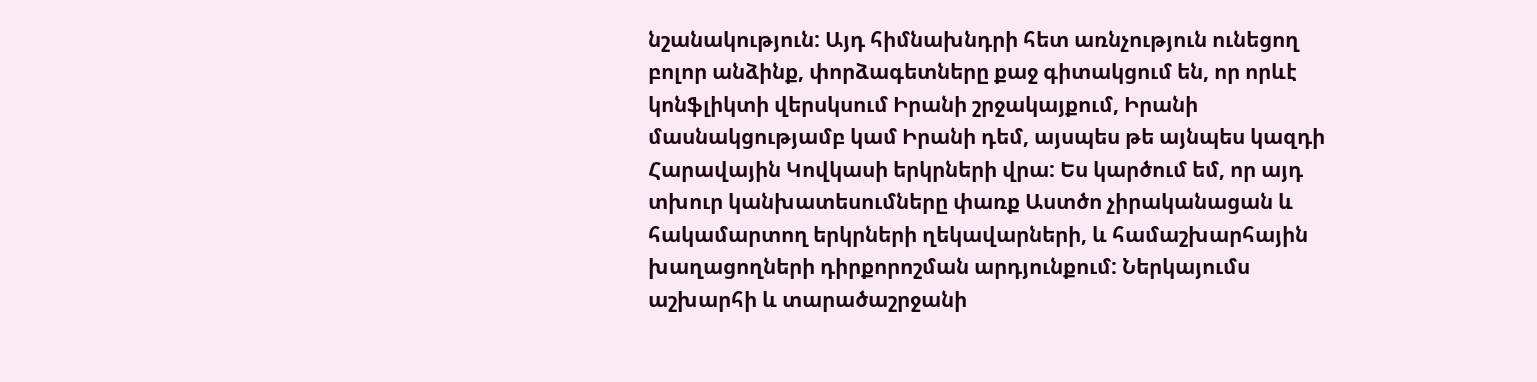նշանակություն: Այդ հիմնախնդրի հետ առնչություն ունեցող բոլոր անձինք, փորձագետները քաջ գիտակցում են, որ որևէ կոնֆլիկտի վերսկսում Իրանի շրջակայքում, Իրանի մասնակցությամբ կամ Իրանի դեմ, այսպես թե այնպես կազդի Հարավային Կովկասի երկրների վրա: Ես կարծում եմ, որ այդ տխուր կանխատեսումները փառք Աստծո չիրականացան և հակամարտող երկրների ղեկավարների, և համաշխարհային խաղացողների դիրքորոշման արդյունքում: Ներկայումս աշխարհի և տարածաշրջանի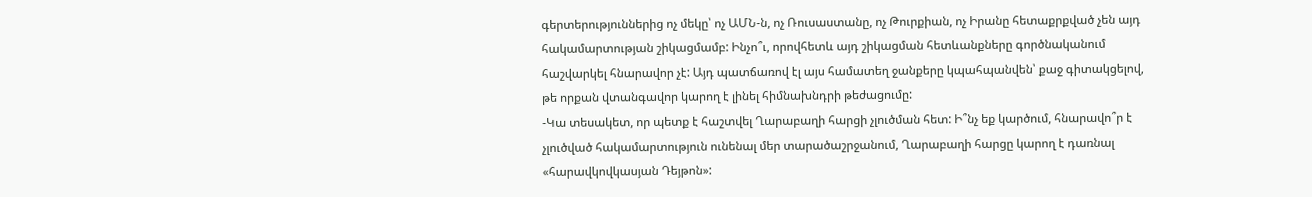գերտերություններից ոչ մեկը՝ ոչ ԱՄՆ-ն, ոչ Ռուսաստանը, ոչ Թուրքիան, ոչ Իրանը հետաքրքված չեն այդ հակամարտության շիկացմամբ: Ինչո՞ւ, որովհետև այդ շիկացման հետևանքները գործնականում հաշվարկել հնարավոր չէ: Այդ պատճառով էլ այս համատեղ ջանքերը կպահպանվեն՝ քաջ գիտակցելով, թե որքան վտանգավոր կարող է լինել հիմնախնդրի թեժացումը:
-Կա տեսակետ, որ պետք է հաշտվել Ղարաբաղի հարցի չլուծման հետ: Ի՞նչ եք կարծում, հնարավո՞ր է չլուծված հակամարտություն ունենալ մեր տարածաշրջանում, Ղարաբաղի հարցը կարող է դառնալ «հարավկովկասյան Դեյթոն»: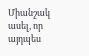Միանշակ ասել, որ այդպես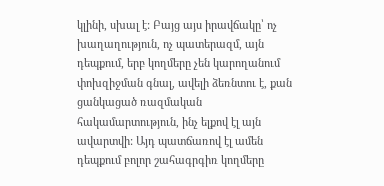կլինի, սխալ է: Բայց այս իրավճակը՝ ոչ խաղաղություն, ոչ պատերազմ, այն դեպքում, երբ կողմերը չեն կարողանում փոխզիջման գնալ, ավելի ձեռնտու է, քան ցանկացած ռազմական հակամարտություն, ինչ ելքով էլ այն ավարտվի: Այդ պատճառով էլ ամեն դեպքում բոլոր շահագրգիռ կողմերը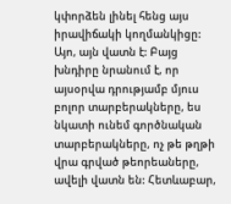կփորձեն լինել հենց այս իրավիճակի կողմանկիցը: Այո, այն վատն է: Բայց խնդիրը նրանում է, որ այսօրվա դրությամբ մյուս բոլոր տարբերակները, ես նկատի ունեմ գործնական տարբերակները, ոչ թե թղթի վրա գրված թեորեաները, ավելի վատն են: Հետևաբար,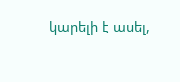կարելի է ասել,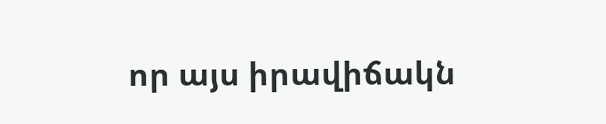որ այս իրավիճակն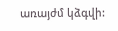առայժմ կձգվի: